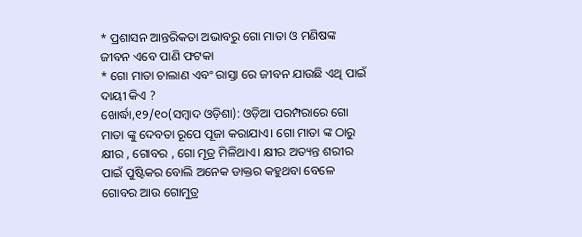* ପ୍ରଶାସନ ଆନ୍ତରିକତା ଅଭାବରୁ ଗୋ ମାତା ଓ ମଣିଷଙ୍କ ଜୀବନ ଏବେ ପାଣି ଫଟକା
* ଗୋ ମାତା ଚାଲାଣ ଏବଂ ରାସ୍ତା ରେ ଜୀବନ ଯାଉଛି ଏଥି ପାଇଁ ଦାୟୀ କିଏ ?
ଖୋର୍ଦ୍ଧା,୧୨/୧୦(ସମ୍ବାଦ ଓଡ଼ିଶା): ଓଡ଼ିଆ ପରମ୍ପରାରେ ଗୋ ମାତା ଙ୍କୁ ଦେବତା ରୂପେ ପୂଜା କରାଯାଏ। ଗୋ ମାତା ଙ୍କ ଠାରୁ କ୍ଷୀର , ଗୋବର , ଗୋ ମୂତ୍ର ମିଳିଥାଏ। କ୍ଷୀର ଅତ୍ୟନ୍ତ ଶରୀର ପାଇଁ ପୁଷ୍ଟିକର ବୋଲି ଅନେକ ଡାକ୍ତର କହୁଥବା ବେଳେ ଗୋବର ଆଉ ଗୋମୁତ୍ର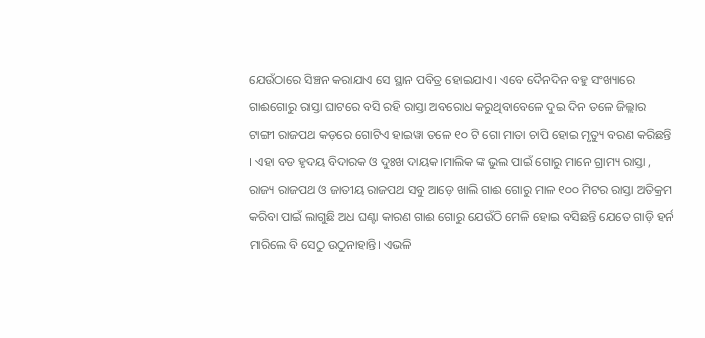ଯେଉଁଠାରେ ସିଞ୍ଚନ କରାଯାଏ ସେ ସ୍ଥାନ ପବିତ୍ର ହୋଇଯାଏ। ଏବେ ଦୈନଦିନ ବହୁ ସଂଖ୍ୟାରେ ଗାଈଗୋରୁ ରାସ୍ତା ଘାଟରେ ବସି ରହି ରାସ୍ତା ଅବରୋଧ କରୁଥିବାବେଳେ ଦୁଇ ଦିନ ତଳେ ଜିଲ୍ଲାର ଟାଙ୍ଗୀ ରାଜପଥ କଡ଼ରେ ଗୋଟିଏ ହାଇୱା ତଳେ ୧୦ ଟି ଗୋ ମାତା ଚାପି ହୋଇ ମୃତ୍ୟୁ ବରଣ କରିଛନ୍ତି । ଏହା ବଡ ହୃଦୟ ବିଦାରକ ଓ ଦୁଃଖ ଦାୟକ।ମାଲିକ ଙ୍କ ଭୁଲ ପାଇଁ ଗୋରୁ ମାନେ ଗ୍ରାମ୍ୟ ରାସ୍ତା , ରାଜ୍ୟ ରାଜପଥ ଓ ଜାତୀୟ ରାଜପଥ ସବୁ ଆଡ଼େ ଖାଲି ଗାଈ ଗୋରୁ ମାଳ ୧୦୦ ମିଟର ରାସ୍ତା ଅତିକ୍ରମ କରିବା ପାଇଁ ଲାଗୁଛି ଅଧ ଘଣ୍ଟା କାରଣ ଗାଈ ଗୋରୁ ଯେଉଁଠି ମେଳି ହୋଇ ବସିଛନ୍ତି ଯେତେ ଗାଡ଼ି ହର୍ନ ମାରିଲେ ବି ସେଠୁ ଉଠୁନାହାନ୍ତି। ଏଭଳି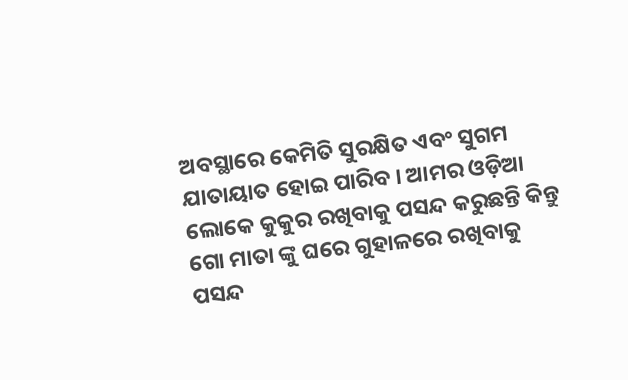ଅବସ୍ଥାରେ କେମିତି ସୁରକ୍ଷିତ ଏବଂ ସୁଗମ ଯାତାୟାତ ହୋଇ ପାରିବ । ଆମର ଓଡ଼ିଆ ଲୋକେ କୁକୁର ରଖିବାକୁ ପସନ୍ଦ କରୁଛନ୍ତି କିନ୍ତୁ ଗୋ ମାତା ଙ୍କୁ ଘରେ ଗୁହାଳରେ ରଖିବାକୁ ପସନ୍ଦ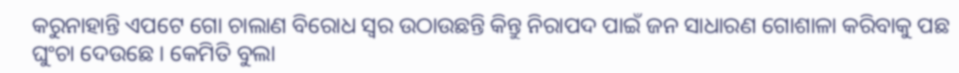କରୁନାହାନ୍ତି ଏପଟେ ଗୋ ଚାଲାଣ ବିରୋଧ ସ୍ୱର ଉଠାଉଛନ୍ତି କିନ୍ତୁ ନିରାପଦ ପାଇଁ ଜନ ସାଧାରଣ ଗୋଶାଳା କରିବାକୁ ପଛ ଘୁଂଚା ଦେଉଛେ । କେମିତି ବୁଲା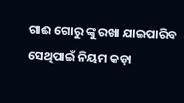ଗାଈ ଗୋରୁ ଙ୍କୁ ରଖା ଯାଇପାରିବ ସେଥିପାଇଁ ନିୟମ କଡ଼ା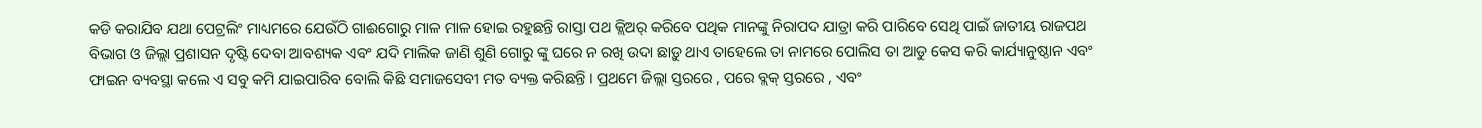କଡି କରାଯିବ ଯଥା ପେଟ୍ରଲିଂ ମାଧ୍ୟମରେ ଯେଉଁଠି ଗାଈଗୋରୁ ମାଳ ମାଳ ହୋଇ ରହୁଛନ୍ତି ରାସ୍ତା ପଥ କ୍ଲିଅର୍ କରିବେ ପଥିକ ମାନଙ୍କୁ ନିରାପଦ ଯାତ୍ରା କରି ପାରିବେ ସେଥି ପାଇଁ ଜାତୀୟ ରାଜପଥ ବିଭାଗ ଓ ଜିଲ୍ଲା ପ୍ରଶାସନ ଦୃଷ୍ଟି ଦେବା ଆବଶ୍ୟକ ଏବଂ ଯଦି ମାଲିକ ଜାଣି ଶୁଣି ଗୋରୁ ଙ୍କୁ ଘରେ ନ ରଖି ଉଦା ଛାଡ଼ୁ ଥାଏ ତାହେଲେ ତା ନାମରେ ପୋଲିସ ତା ଆଡୁ କେସ କରି କାର୍ଯ୍ୟାନୁଷ୍ଠାନ ଏବଂ ଫାଇନ ବ୍ୟବସ୍ଥା କଲେ ଏ ସବୁ କମି ଯାଇପାରିବ ବୋଲି କିଛି ସମାଜସେବୀ ମତ ବ୍ୟକ୍ତ କରିଛନ୍ତି । ପ୍ରଥମେ ଜିଲ୍ଲା ସ୍ତରରେ , ପରେ ବ୍ଲକ୍ ସ୍ତରରେ , ଏବଂ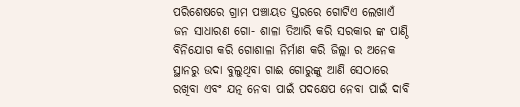ପରିଶେଷରେ ଗ୍ରାମ ପଞ୍ଚାୟତ ସ୍ତରରେ ଗୋଟିଏ ଲେଖାଏଁ ଜନ ସାଧାରଣ ଗୋ- ଶାଳା ତିଆରି କରି ସରକାର ଙ୍କ ପାଣ୍ଠି ବିନିଯୋଗ କରି ଗୋଶାଳା ନିର୍ମାଣ କରି ଜିଲ୍ଲା ର ଅନେକ ସ୍ଥାନରୁ ଉଦା ବୁଲୁଥିବା ଗାଈ ଗୋରୁଙ୍କୁ ଆଣି ସେଠାରେ ରଖିବା ଏବଂ ଯତ୍ନ ନେବା ପାଇଁ ପଦକ୍ଷେପ ନେବା ପାଇଁ ଦାବି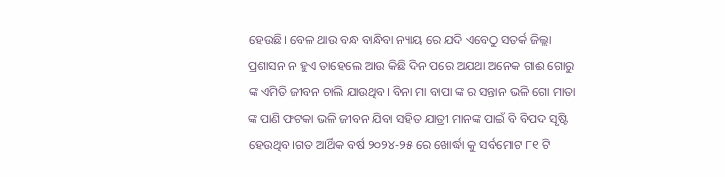ହେଉଛି। ବେଳ ଥାଉ ବନ୍ଧ ବାନ୍ଧିବା ନ୍ୟାୟ ରେ ଯଦି ଏବେଠୁ ସତର୍କ ଜିଲ୍ଲା ପ୍ରଶାସନ ନ ହୁଏ ତାହେଲେ ଆଉ କିଛି ଦିନ ପରେ ଅଯଥା ଅନେକ ଗାଈ ଗୋରୁ ଙ୍କ ଏମିତି ଜୀବନ ଚାଲି ଯାଉଥିବ। ବିନା ମା ବାପା ଙ୍କ ର ସନ୍ତାନ ଭଳି ଗୋ ମାତା ଙ୍କ ପାଣି ଫଟକା ଭଳି ଜୀବନ ଯିବା ସହିତ ଯାତ୍ରୀ ମାନଙ୍କ ପାଇଁ ବି ବିପଦ ସୃଷ୍ଟି ହେଉଥିବ।ଗତ ଆର୍ଥିକ ବର୍ଷ ୨୦୨୪-୨୫ ରେ ଖୋର୍ଦ୍ଧା କୁ ସର୍ବମୋଟ ୮୧ ଟି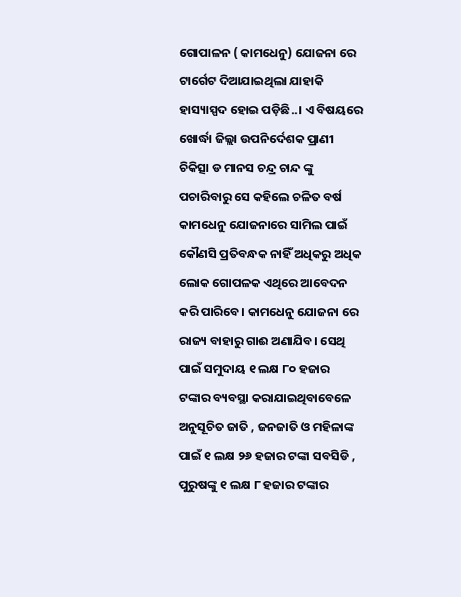ଗୋପାଳନ ( କାମଧେନୁ) ଯୋଜନା ରେ ଟାର୍ଗେଟ ଦିଆଯାଇଥିଲା ଯାହାକି ହାସ୍ୟାସ୍ପଦ ହୋଇ ପଡ଼ିଛି..। ଏ ବିଷୟରେ ଖୋର୍ଦ୍ଧା ଜିଲ୍ଲା ଉପନିର୍ଦେଶକ ପ୍ରାଣୀ ଚିକିତ୍ସା ଡ ମାନସ ଚନ୍ଦ୍ର ଚାନ୍ଦ ଙ୍କୁ ପଚାରିବାରୁ ସେ କହିଲେ ଚଳିତ ବର୍ଷ କାମଧେନୁ ଯୋଜନାରେ ସାମିଲ ପାଇଁ କୌଣସି ପ୍ରତିବନ୍ଧକ ନାହିଁ ଅଧିକରୁ ଅଧିକ ଲୋକ ଗୋପଳକ ଏଥିରେ ଆବେଦନ କରି ପାରିବେ। କାମଧେନୁ ଯୋଜନା ରେ ରାଜ୍ୟ ବାହାରୁ ଗାଈ ଅଣାଯିବ। ସେଥି ପାଇଁ ସମୁଦାୟ ୧ ଲକ୍ଷ ୮୦ ହଜାର ଟଙ୍କାର ବ୍ୟବସ୍ଥା କରାଯାଇଥିବାବେଳେ ଅନୁସୂଚିତ ଜାତି , ଜନଜାତି ଓ ମହିଳାଙ୍କ ପାଇଁ ୧ ଲକ୍ଷ ୨୬ ହଜାର ଟଙ୍କା ସବସିଡି , ପୁରୁଷଙ୍କୁ ୧ ଲକ୍ଷ ୮ ହଜାର ଟଙ୍କାର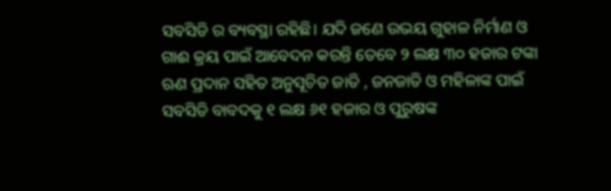ସବସିଡି ର ବ୍ୟବସ୍ଥା ରହିଛି। ଯଦି ଜଣେ ଉଭୟ ଗୁହାଳ ନିର୍ମାଣ ଓ ଗାଈ କ୍ରୟ ପାଇଁ ଆବେଦନ କରନ୍ତି ତେବେ ୨ ଲକ୍ଷ ୩୦ ହଜାର ଟଙ୍କା ଋଣ ପ୍ରଦାନ ସହିତ ଅନୁସୂଚିତ ଜାତି , ଜନଜାତି ଓ ମହିଳାଙ୍କ ପାଇଁ ସବସିଡି ବାବଦକୁ ୧ ଲକ୍ଷ ୬୧ ହଜାର ଓ ପୁରୁଷଙ୍କ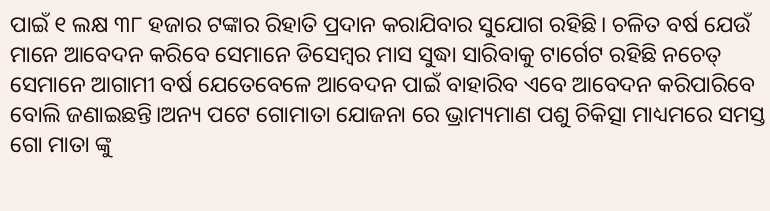ପାଇଁ ୧ ଲକ୍ଷ ୩୮ ହଜାର ଟଙ୍କାର ରିହାତି ପ୍ରଦାନ କରାଯିବାର ସୁଯୋଗ ରହିଛି। ଚଳିତ ବର୍ଷ ଯେଉଁ ମାନେ ଆବେଦନ କରିବେ ସେମାନେ ଡିସେମ୍ବର ମାସ ସୁଦ୍ଧା ସାରିବାକୁ ଟାର୍ଗେଟ ରହିଛି ନଚେତ୍ ସେମାନେ ଆଗାମୀ ବର୍ଷ ଯେତେବେଳେ ଆବେଦନ ପାଇଁ ବାହାରିବ ଏବେ ଆବେଦନ କରିପାରିବେ ବୋଲି ଜଣାଇଛନ୍ତି।ଅନ୍ୟ ପଟେ ଗୋମାତା ଯୋଜନା ରେ ଭ୍ରାମ୍ୟମାଣ ପଶୁ ଚିକିତ୍ସା ମାଧ୍ୟମରେ ସମସ୍ତ ଗୋ ମାତା ଙ୍କୁ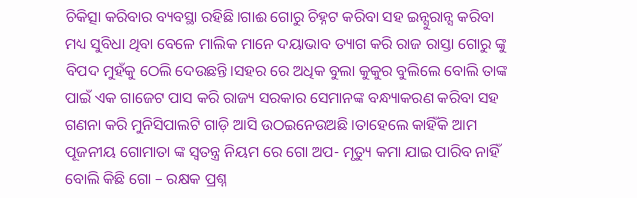ଚିକିତ୍ସା କରିବାର ବ୍ୟବସ୍ଥା ରହିଛି।ଗାଈ ଗୋରୁ ଚିହ୍ନଟ କରିବା ସହ ଇନ୍ସୁରାନ୍ସ କରିବା ମଧ୍ୟ ସୁବିଧା ଥିବା ବେଳେ ମାଲିକ ମାନେ ଦୟାଭାବ ତ୍ୟାଗ କରି ରାଜ ରାସ୍ତା ଗୋରୁ ଙ୍କୁ ବିପଦ ମୁହଁକୁ ଠେଲି ଦେଉଛନ୍ତି।ସହର ରେ ଅଧିକ ବୁଲା କୁକୁର ବୁଲିଲେ ବୋଲି ତାଙ୍କ ପାଇଁ ଏକ ଗାଜେଟ ପାସ କରି ରାଜ୍ୟ ସରକାର ସେମାନଙ୍କ ବନ୍ଧ୍ୟାକରଣ କରିବା ସହ ଗଣନା କରି ମୁନିସିପାଲଟି ଗାଡ଼ି ଆସି ଉଠଇନେଉଅଛି ।ତାହେଲେ କାହିଁକି ଆମ ପୂଜନୀୟ ଗୋମାତା ଙ୍କ ସ୍ଵତନ୍ତ୍ର ନିୟମ ରେ ଗୋ ଅପ- ମୃତ୍ୟୁ କମା ଯାଇ ପାରିବ ନାହିଁ ବୋଲି କିଛି ଗୋ – ରକ୍ଷକ ପ୍ରଶ୍ନ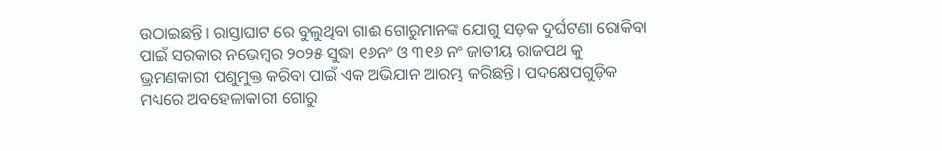ଉଠାଇଛନ୍ତି। ରାସ୍ତାଘାଟ ରେ ବୁଲୁଥିବା ଗାଈ ଗୋରୁମାନଙ୍କ ଯୋଗୁ ସଡ଼କ ଦୁର୍ଘଟଣା ରୋକିବା ପାଇଁ ସରକାର ନଭେମ୍ବର ୨୦୨୫ ସୁଦ୍ଧା ୧୬ନଂ ଓ ୩୧୬ ନଂ ଜାତୀୟ ରାଜପଥ କୁ ଭ୍ରମଣକାରୀ ପଶୁମୁକ୍ତ କରିବା ପାଇଁ ଏକ ଅଭିଯାନ ଆରମ୍ଭ କରିଛନ୍ତି। ପଦକ୍ଷେପଗୁଡ଼ିକ ମଧ୍ୟରେ ଅବହେଳାକାରୀ ଗୋରୁ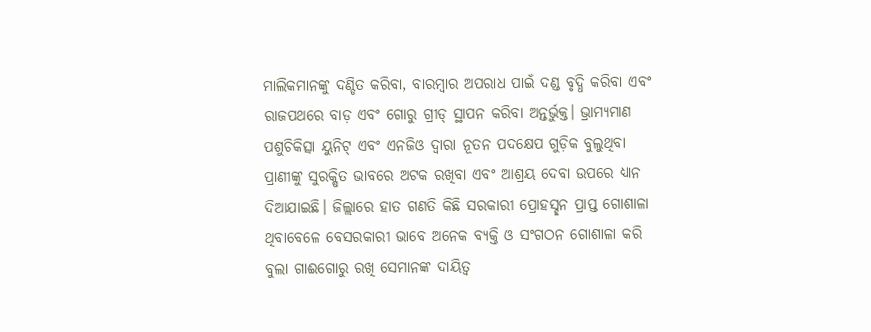ମାଲିକମାନଙ୍କୁ ଦଣ୍ଡିତ କରିବା, ବାରମ୍ବାର ଅପରାଧ ପାଇଁ ଦଣ୍ଡ ବୃଦ୍ଧି କରିବା ଏବଂ ରାଜପଥରେ ବାଡ଼ ଏବଂ ଗୋରୁ ଗ୍ରୀଡ୍ ସ୍ଥାପନ କରିବା ଅନ୍ତର୍ଭୁକ୍ତ। ଭ୍ରାମ୍ୟମାଣ ପଶୁଚିକିତ୍ସା ୟୁନିଟ୍ ଏବଂ ଏନଜିଓ ଦ୍ୱାରା ନୂତନ ପଦକ୍ଷେପ ଗୁଡ଼ିକ ବୁଲୁଥିବା ପ୍ରାଣୀଙ୍କୁ ସୁରକ୍ଷିତ ଭାବରେ ଅଟକ ରଖିବା ଏବଂ ଆଶ୍ରୟ ଦେବା ଉପରେ ଧ୍ୟାନ ଦିଆଯାଇଛି। ଜିଲ୍ଲାରେ ହାତ ଗଣତି କିଛି ସରକାରୀ ପ୍ରୋହସ୍ଛନ ପ୍ରାପ୍ତ ଗୋଶାଳା ଥିବାବେଳେ ବେସରକାରୀ ଭାବେ ଅନେକ ବ୍ୟକ୍ତି ଓ ସଂଗଠନ ଗୋଶାଳା କରି ବୁଲା ଗାଈଗୋରୁ ରଖି ସେମାନଙ୍କ ଦାୟିତ୍ବ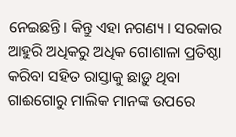ନେଇଛନ୍ତି। କିନ୍ତୁ ଏହା ନଗଣ୍ୟ । ସରକାର ଆହୁରି ଅଧିକରୁ ଅଧିକ ଗୋଶାଳା ପ୍ରତିଷ୍ଠା କରିବା ସହିତ ରାସ୍ତାକୁ ଛାଡ଼ୁ ଥିବା ଗାଈଗୋରୁ ମାଲିକ ମାନଙ୍କ ଉପରେ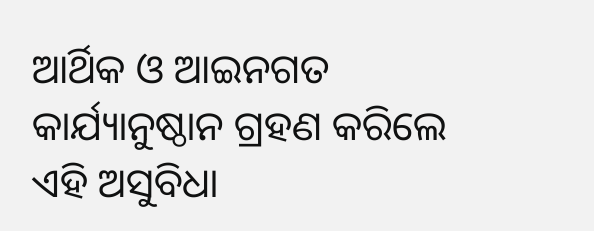ଆର୍ଥିକ ଓ ଆଇନଗତ କାର୍ଯ୍ୟାନୁଷ୍ଠାନ ଗ୍ରହଣ କରିଲେ ଏହି ଅସୁବିଧା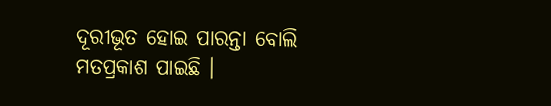ଦୂରୀଭୂତ ହୋଇ ପାରନ୍ତା ବୋଲି ମତପ୍ରକାଶ ପାଇଛି ।